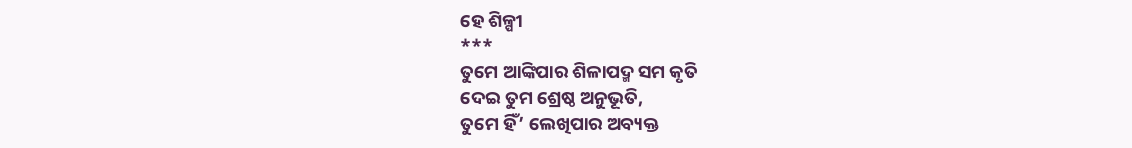ହେ ଶିଳ୍ପୀ
***
ତୁମେ ଆଙ୍କିପାର ଶିଳାପଦ୍ମ ସମ କୃତି
ଦେଇ ତୁମ ଶ୍ରେଷ୍ଠ ଅନୁଭୂତି,
ତୁମେ ହିଁ’ ଲେଖିପାର ଅବ୍ୟକ୍ତ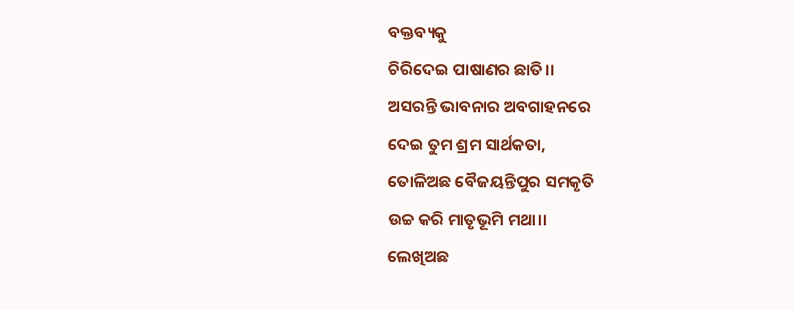ବକ୍ତବ୍ୟକୁ
ଚିରିଦେଇ ପାଷାଣର ଛାତି।।
ଅସରନ୍ତି ଭାବନାର ଅବଗାହନରେ
ଦେଇ ତୁମ ଶ୍ରମ ସାର୍ଥକତା,
ତୋଳିଅଛ ବୈଜୟନ୍ତିପୁର ସମକୃତି
ଉଚ୍ଚ କରି ମାତୃଭୂମି ମଥା।।
ଲେଖିଅଛ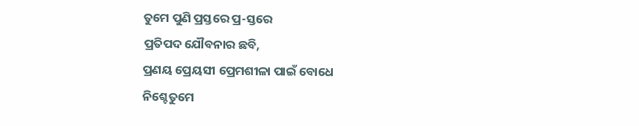ତୁମେ ପୁଣି ପ୍ରସ୍ତରେ ପ୍ର-ସ୍ତରେ
ପ୍ରତିପଦ ଯୌବନାର ଛବି,
ପ୍ରଣୟ ପ୍ରେୟସୀ ପ୍ରେମଶୀଳା ପାଇଁ ବୋଧେ
ନିଶ୍ଚେତୁମେ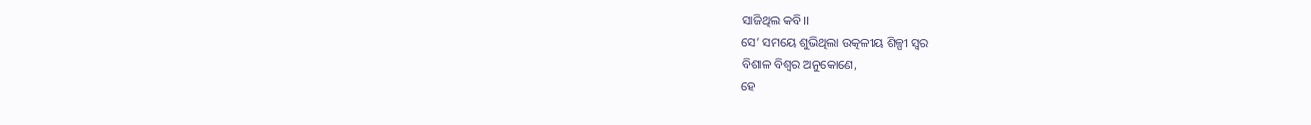ସାଜିଥିଲ କବି।।
ସେ’ ସମୟେ ଶୁଭିଥିଲା ଉତ୍କଳୀୟ ଶିଳ୍ପୀ ସ୍ୱର
ବିଶାଳ ବିଶ୍ୱର ଅନୁକୋଣେ,
ହେ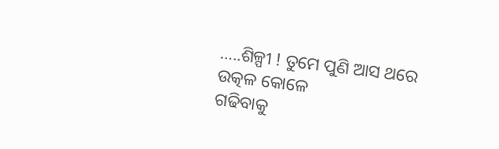…..ଶିଳ୍ପୀ ! ତୁମେ ପୁଣି ଆସ ଥରେ ଉତ୍କଳ କୋଳେ
ଗଢିବାକୁ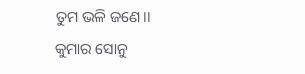ତୁମ ଭଳି ଜଣେ।।
କୁମାର ସୋନୁ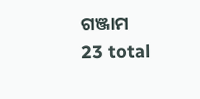ଗଞ୍ଜାମ
23 total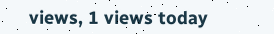views, 1 views today